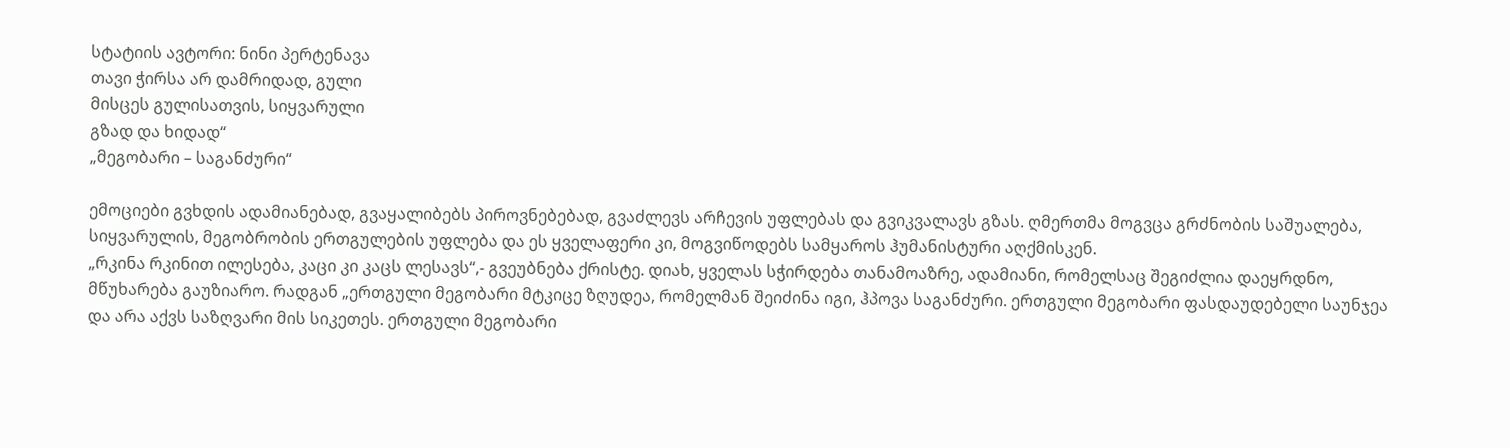სტატიის ავტორი: ნინი პერტენავა
თავი ჭირსა არ დამრიდად, გული
მისცეს გულისათვის, სიყვარული
გზად და ხიდად“
„მეგობარი – საგანძური“

ემოციები გვხდის ადამიანებად, გვაყალიბებს პიროვნებებად, გვაძლევს არჩევის უფლებას და გვიკვალავს გზას. ღმერთმა მოგვცა გრძნობის საშუალება, სიყვარულის, მეგობრობის ერთგულების უფლება და ეს ყველაფერი კი, მოგვიწოდებს სამყაროს ჰუმანისტური აღქმისკენ.
„რკინა რკინით ილესება, კაცი კი კაცს ლესავს“,- გვეუბნება ქრისტე. დიახ, ყველას სჭირდება თანამოაზრე, ადამიანი, რომელსაც შეგიძლია დაეყრდნო, მწუხარება გაუზიარო. რადგან „ერთგული მეგობარი მტკიცე ზღუდეა, რომელმან შეიძინა იგი, ჰპოვა საგანძური. ერთგული მეგობარი ფასდაუდებელი საუნჯეა და არა აქვს საზღვარი მის სიკეთეს. ერთგული მეგობარი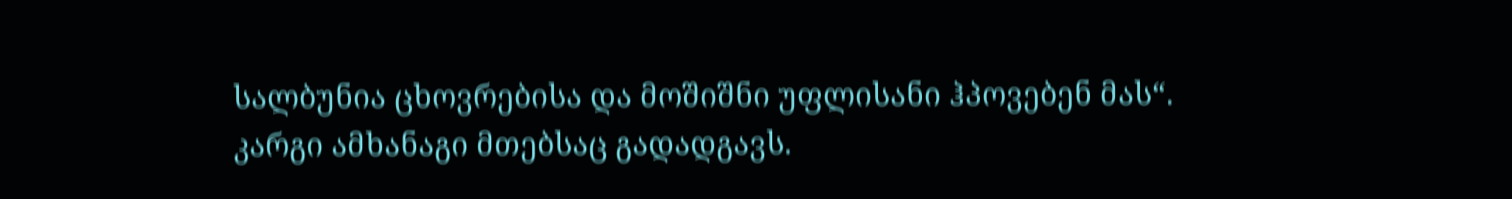სალბუნია ცხოვრებისა და მოშიშნი უფლისანი ჰპოვებენ მას“.
კარგი ამხანაგი მთებსაც გადადგავს.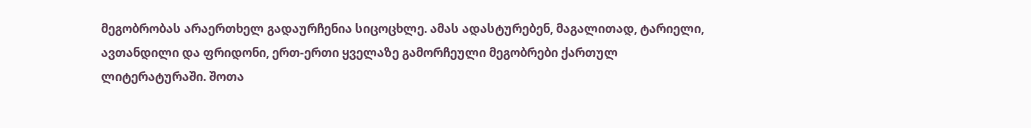მეგობრობას არაერთხელ გადაურჩენია სიცოცხლე. ამას ადასტურებენ, მაგალითად, ტარიელი, ავთანდილი და ფრიდონი, ერთ-ერთი ყველაზე გამორჩეული მეგობრები ქართულ ლიტერატურაში. შოთა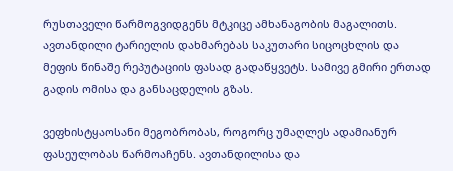რუსთაველი წარმოგვიდგენს მტკიცე ამხანაგობის მაგალითს. ავთანდილი ტარიელის დახმარებას საკუთარი სიცოცხლის და მეფის წინაშე რეპუტაციის ფასად გადაწყვეტს. სამივე გმირი ერთად გადის ომისა და განსაცდელის გზას.

ვეფხისტყაოსანი მეგობრობას, როგორც უმაღლეს ადამიანურ ფასეულობას წარმოაჩენს. ავთანდილისა და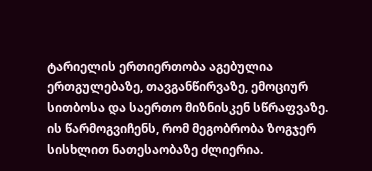ტარიელის ერთიერთობა აგებულია ერთგულებაზე, თავგანწირვაზე, ემოციურ სითბოსა და საერთო მიზნისკენ სწრაფვაზე. ის წარმოგვიჩენს, რომ მეგობრობა ზოგჯერ სისხლით ნათესაობაზე ძლიერია.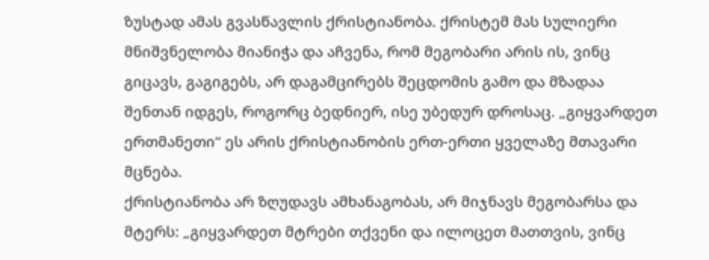ზუსტად ამას გვასწავლის ქრისტიანობა. ქრისტემ მას სულიერი მნიშვნელობა მიანიჭა და აჩვენა, რომ მეგობარი არის ის, ვინც გიცავს, გაგიგებს, არ დაგამცირებს შეცდომის გამო და მზადაა შენთან იდგეს, როგორც ბედნიერ, ისე უბედურ დროსაც. „გიყვარდეთ ერთმანეთი“ ეს არის ქრისტიანობის ერთ-ერთი ყველაზე მთავარი მცნება.
ქრისტიანობა არ ზღუდავს ამხანაგობას, არ მიჯნავს მეგობარსა და მტერს: „გიყვარდეთ მტრები თქვენი და ილოცეთ მათთვის, ვინც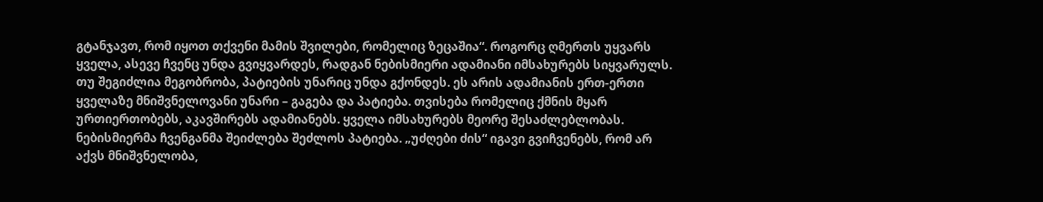გტანჯავთ, რომ იყოთ თქვენი მამის შვილები, რომელიც ზეცაშია“. როგორც ღმერთს უყვარს ყველა, ასევე ჩვენც უნდა გვიყვარდეს, რადგან ნებისმიერი ადამიანი იმსახურებს სიყვარულს.
თუ შეგიძლია მეგობრობა, პატიების უნარიც უნდა გქონდეს. ეს არის ადამიანის ერთ-ერთი ყველაზე მნიშვნელოვანი უნარი – გაგება და პატიება. თვისება რომელიც ქმნის მყარ ურთიერთობებს, აკავშირებს ადამიანებს. ყველა იმსახურებს მეორე შესაძლებლობას.
ნებისმიერმა ჩვენგანმა შეიძლება შეძლოს პატიება. „უძღები ძის“ იგავი გვიჩვენებს, რომ არ აქვს მნიშვნელობა,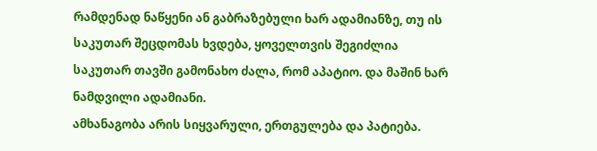რამდენად ნაწყენი ან გაბრაზებული ხარ ადამიანზე, თუ ის საკუთარ შეცდომას ხვდება, ყოველთვის შეგიძლია საკუთარ თავში გამონახო ძალა, რომ აპატიო. და მაშინ ხარ ნამდვილი ადამიანი.
ამხანაგობა არის სიყვარული, ერთგულება და პატიება.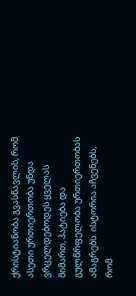ქრისტიანობა გვასწავლის, რომ ასეთი ურთიერთობა უნდა ვრცელდებოდეს ყველას მიმართ, პატიება და გულწრფელობა ურთიერთობას ამაგრებს. ისტორია აჩვენებს, რომ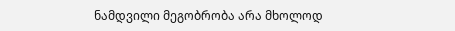ნამდვილი მეგობრობა არა მხოლოდ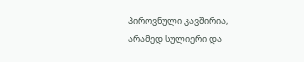პიროვნული კავშირია, არამედ სულიერი და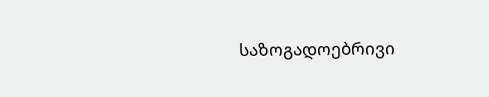საზოგადოებრივი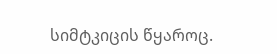სიმტკიცის წყაროც.